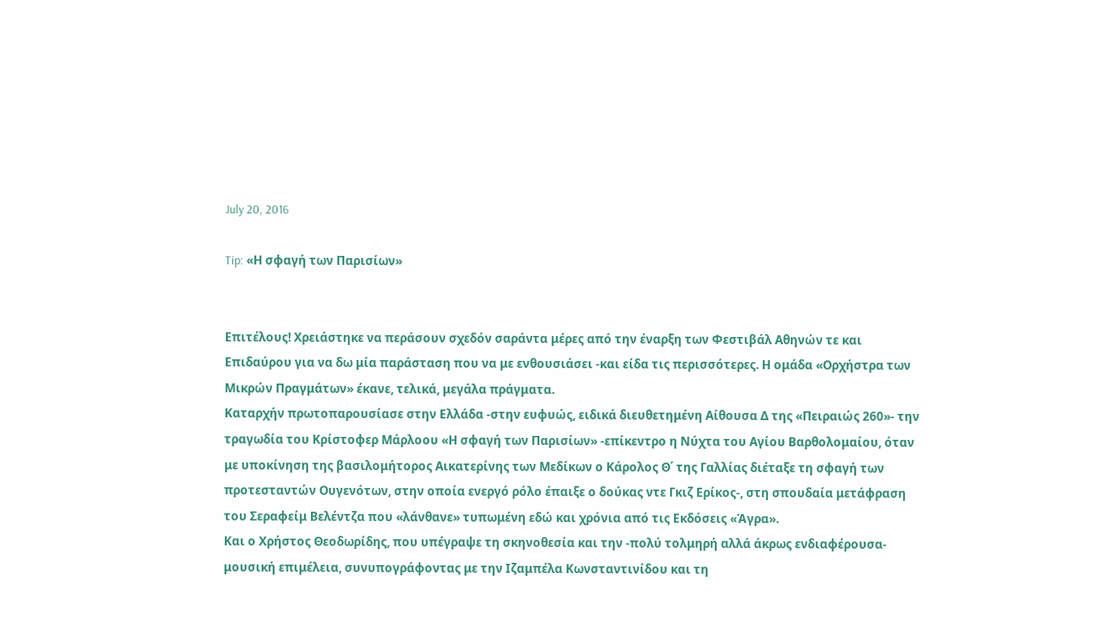July 20, 2016

Tip: «Η σφαγή των Παρισίων»


Επιτέλους! Χρειάστηκε να περάσουν σχεδόν σαράντα μέρες από την έναρξη των Φεστιβάλ Αθηνών τε και Επιδαύρου για να δω μία παράσταση που να με ενθουσιάσει -και είδα τις περισσότερες. Η ομάδα «Ορχήστρα των Μικρών Πραγμάτων» έκανε, τελικά, μεγάλα πράγματα.
Καταρχήν πρωτοπαρουσίασε στην Ελλάδα -στην ευφυώς, ειδικά διευθετημένη Αίθουσα Δ της «Πειραιώς 260»- την τραγωδία του Κρίστοφερ Μάρλοου «Η σφαγή των Παρισίων» -επίκεντρο η Νύχτα του Αγίου Βαρθολομαίου, όταν με υποκίνηση της βασιλομήτορος Αικατερίνης των Μεδίκων ο Κάρολος Θ΄ της Γαλλίας διέταξε τη σφαγή των προτεσταντών Ουγενότων, στην οποία ενεργό ρόλο έπαιξε ο δούκας ντε Γκιζ Ερίκος-, στη σπουδαία μετάφραση του Σεραφείμ Βελέντζα που «λάνθανε» τυπωμένη εδώ και χρόνια από τις Εκδόσεις «Άγρα».
Και ο Χρήστος Θεοδωρίδης, που υπέγραψε τη σκηνοθεσία και την -πολύ τολμηρή αλλά άκρως ενδιαφέρουσα- μουσική επιμέλεια, συνυπογράφοντας με την Ιζαμπέλα Κωνσταντινίδου και τη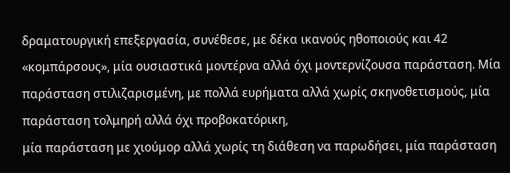δραματουργική επεξεργασία, συνέθεσε, με δέκα ικανούς ηθοποιούς και 42 «κομπάρσους», μία ουσιαστικά μοντέρνα αλλά όχι μοντερνίζουσα παράσταση. Μία παράσταση στιλιζαρισμένη, με πολλά ευρήματα αλλά χωρίς σκηνοθετισμούς, μία παράσταση τολμηρή αλλά όχι προβοκατόρικη,
μία παράσταση με χιούμορ αλλά χωρίς τη διάθεση να παρωδήσει, μία παράσταση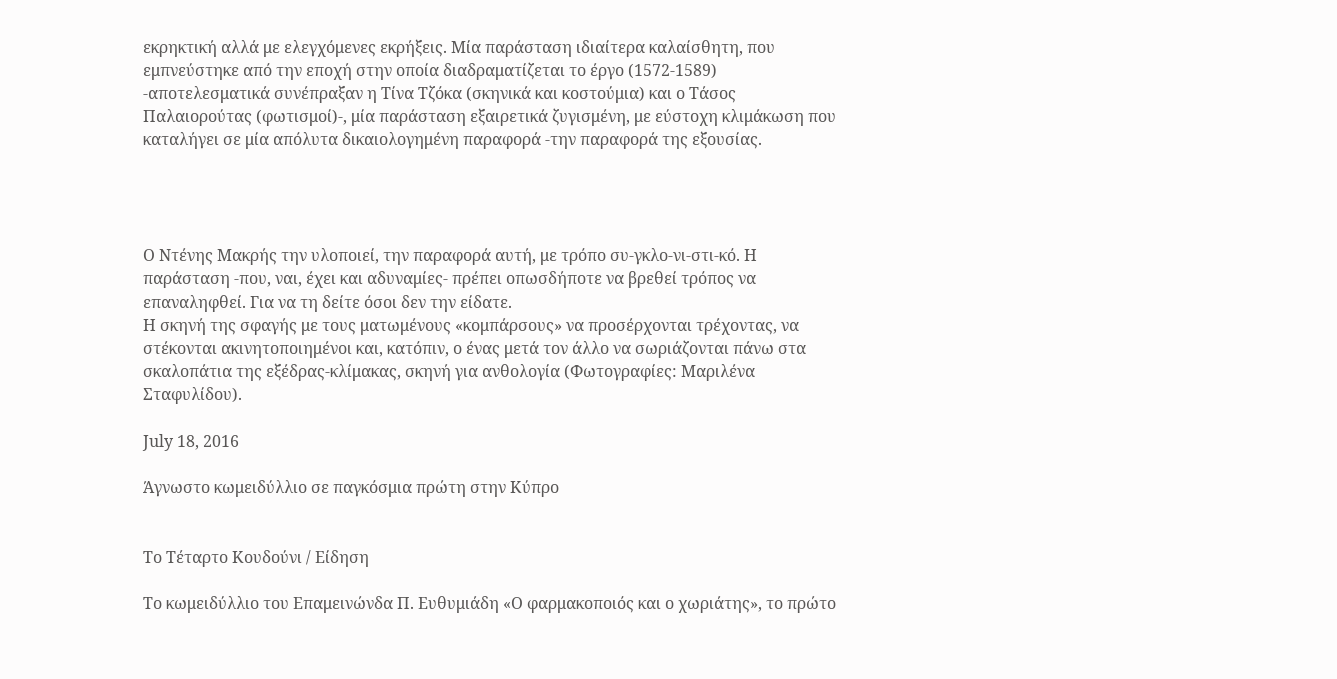εκρηκτική αλλά με ελεγχόμενες εκρήξεις. Μία παράσταση ιδιαίτερα καλαίσθητη, που εμπνεύστηκε από την εποχή στην οποία διαδραματίζεται το έργο (1572-1589) -αποτελεσματικά συνέπραξαν η Τίνα Τζόκα (σκηνικά και κοστούμια) και ο Τάσος Παλαιορούτας (φωτισμοί)-, μία παράσταση εξαιρετικά ζυγισμένη, με εύστοχη κλιμάκωση που καταλήγει σε μία απόλυτα δικαιολογημένη παραφορά -την παραφορά της εξουσίας.




Ο Ντένης Μακρής την υλοποιεί, την παραφορά αυτή, με τρόπο συ-γκλο-νι-στι-κό. Η παράσταση -που, ναι, έχει και αδυναμίες- πρέπει οπωσδήποτε να βρεθεί τρόπος να επαναληφθεί. Για να τη δείτε όσοι δεν την είδατε.
Η σκηνή της σφαγής με τους ματωμένους «κομπάρσους» να προσέρχονται τρέχοντας, να στέκονται ακινητοποιημένοι και, κατόπιν, ο ένας μετά τον άλλο να σωριάζονται πάνω στα σκαλοπάτια της εξέδρας-κλίμακας, σκηνή για ανθολογία (Φωτογραφίες: Μαριλένα Σταφυλίδου).

July 18, 2016

Άγνωστο κωμειδύλλιο σε παγκόσμια πρώτη στην Κύπρο


Το Τέταρτο Κουδούνι / Είδηση

Το κωμειδύλλιο του Επαμεινώνδα Π. Ευθυμιάδη «Ο φαρμακοποιός και ο χωριάτης», το πρώτο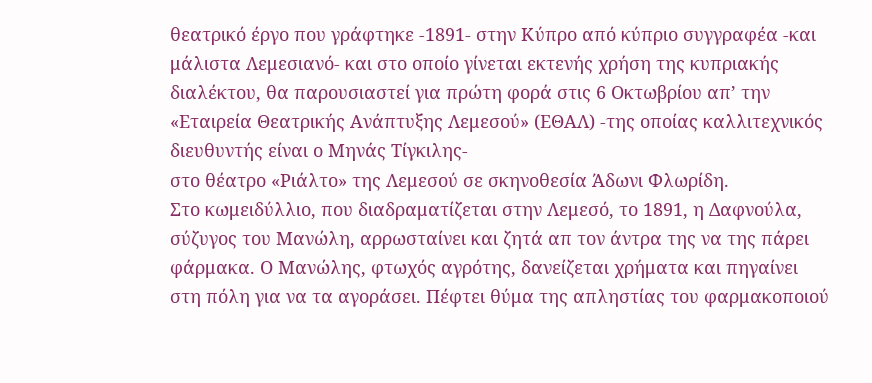θεατρικό έργο που γράφτηκε -1891- στην Κύπρο από κύπριο συγγραφέα -και μάλιστα Λεμεσιανό- και στο οποίο γίνεται εκτενής χρήση της κυπριακής διαλέκτου, θα παρουσιαστεί για πρώτη φορά στις 6 Οκτωβρίου απ’ την «Εταιρεία Θεατρικής Ανάπτυξης Λεμεσού» (ΕΘΑΛ) -της οποίας καλλιτεχνικός διευθυντής είναι ο Μηνάς Τίγκιλης-
στο θέατρο «Ριάλτο» της Λεμεσού σε σκηνοθεσία Άδωνι Φλωρίδη.
Στο κωμειδύλλιο, που διαδραματίζεται στην Λεμεσό, το 1891, η Δαφνούλα, σύζυγος του Μανώλη, αρρωσταίνει και ζητά απ τον άντρα της να της πάρει φάρμακα. Ο Μανώλης, φτωχός αγρότης, δανείζεται χρήματα και πηγαίνει στη πόλη για να τα αγοράσει. Πέφτει θύμα της απληστίας του φαρμακοποιού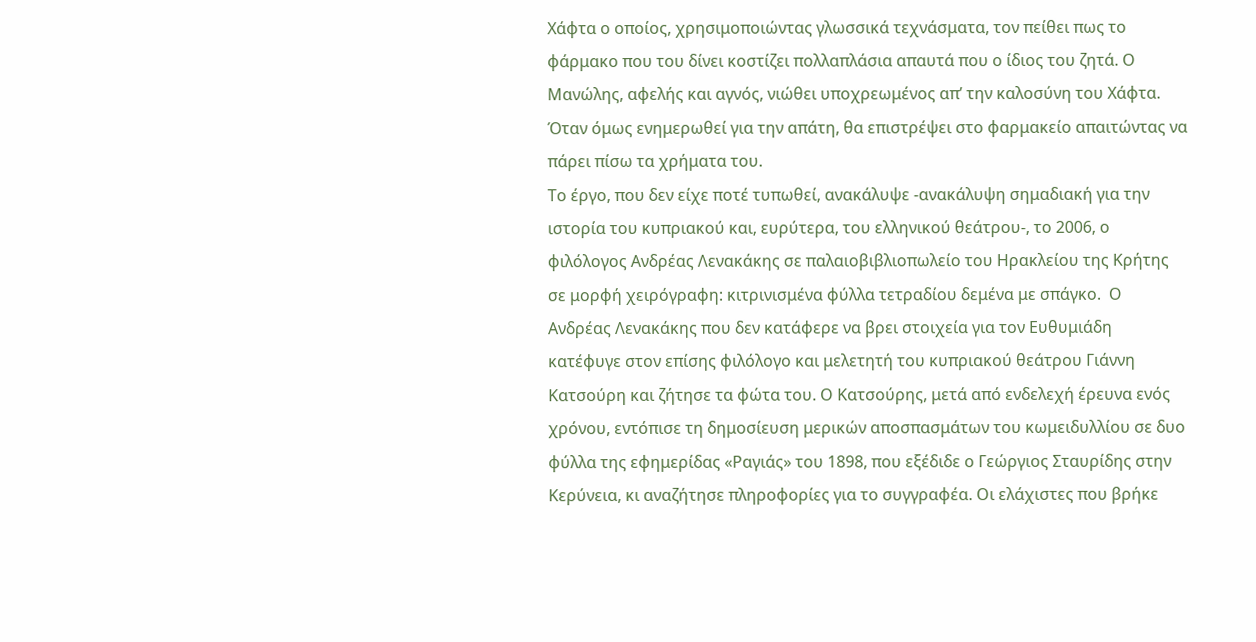Χάφτα ο οποίος, χρησιμοποιώντας γλωσσικά τεχνάσματα, τον πείθει πως το φάρμακο που του δίνει κοστίζει πολλαπλάσια απαυτά που ο ίδιος του ζητά. Ο Μανώλης, αφελής και αγνός, νιώθει υποχρεωμένος απ’ την καλοσύνη του Χάφτα. Όταν όμως ενημερωθεί για την απάτη, θα επιστρέψει στο φαρμακείο απαιτώντας να πάρει πίσω τα χρήματα του.
Το έργο, που δεν είχε ποτέ τυπωθεί, ανακάλυψε -ανακάλυψη σημαδιακή για την ιστορία του κυπριακού και, ευρύτερα, του ελληνικού θεάτρου-, το 2006, ο φιλόλογος Ανδρέας Λενακάκης σε παλαιοβιβλιοπωλείο του Ηρακλείου της Κρήτης σε μορφή χειρόγραφη: κιτρινισμένα φύλλα τετραδίου δεμένα με σπάγκο.  Ο Ανδρέας Λενακάκης που δεν κατάφερε να βρει στοιχεία για τον Ευθυμιάδη κατέφυγε στον επίσης φιλόλογο και μελετητή του κυπριακού θεάτρου Γιάννη Κατσούρη και ζήτησε τα φώτα του. Ο Κατσούρης, μετά από ενδελεχή έρευνα ενός χρόνου, εντόπισε τη δημοσίευση μερικών αποσπασμάτων του κωμειδυλλίου σε δυο φύλλα της εφημερίδας «Ραγιάς» του 1898, που εξέδιδε ο Γεώργιος Σταυρίδης στην Κερύνεια, κι αναζήτησε πληροφορίες για το συγγραφέα. Οι ελάχιστες που βρήκε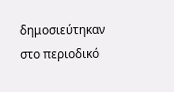δημοσιεύτηκαν στο περιοδικό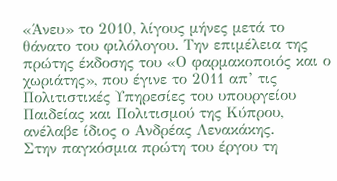«Άνευ» το 2010, λίγους μήνες μετά το θάνατο του φιλόλογου. Την επιμέλεια της πρώτης έκδοσης του «Ο φαρμακοποιός και ο χωριάτης», που έγινε το 2011 απ’ τις Πολιτιστικές Υπηρεσίες του υπουργείου Παιδείας και Πολιτισμού της Κύπρου, ανέλαβε ίδιος ο Ανδρέας Λενακάκης.
Στην παγκόσμια πρώτη του έργου τη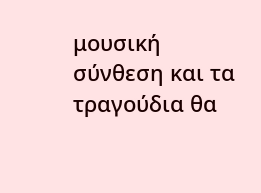μουσική σύνθεση και τα τραγούδια θα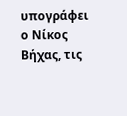υπογράφει ο Νίκος Βήχας, τις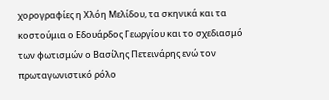χορογραφίες η Χλόη Μελίδου, τα σκηνικά και τα κοστούμια ο Εδουάρδος Γεωργίου και το σχεδιασμό των φωτισμών ο Βασίλης Πετεινάρης ενώ τον πρωταγωνιστικό ρόλο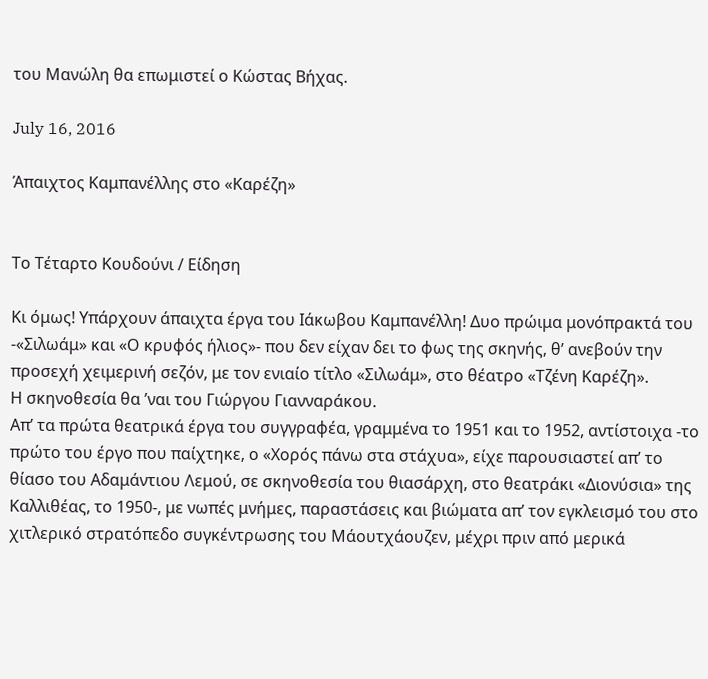του Μανώλη θα επωμιστεί ο Κώστας Βήχας.

July 16, 2016

Άπαιχτος Καμπανέλλης στο «Καρέζη»


Το Τέταρτο Κουδούνι / Είδηση

Κι όμως! Υπάρχουν άπαιχτα έργα του Ιάκωβου Καμπανέλλη! Δυο πρώιμα μονόπρακτά του -«Σιλωάμ» και «Ο κρυφός ήλιος»- που δεν είχαν δει το φως της σκηνής, θ’ ανεβούν την προσεχή χειμερινή σεζόν, με τον ενιαίο τίτλο «Σιλωάμ», στο θέατρο «Τζένη Καρέζη».
Η σκηνοθεσία θα ’ναι του Γιώργου Γιανναράκου.
Απ’ τα πρώτα θεατρικά έργα του συγγραφέα, γραμμένα το 1951 και το 1952, αντίστοιχα -το πρώτο του έργο που παίχτηκε, ο «Χορός πάνω στα στάχυα», είχε παρουσιαστεί απ’ το θίασο του Αδαμάντιου Λεμού, σε σκηνοθεσία του θιασάρχη, στο θεατράκι «Διονύσια» της Καλλιθέας, το 1950-, με νωπές μνήμες, παραστάσεις και βιώματα απ’ τον εγκλεισμό του στο χιτλερικό στρατόπεδο συγκέντρωσης του Μάουτχάουζεν, μέχρι πριν από μερικά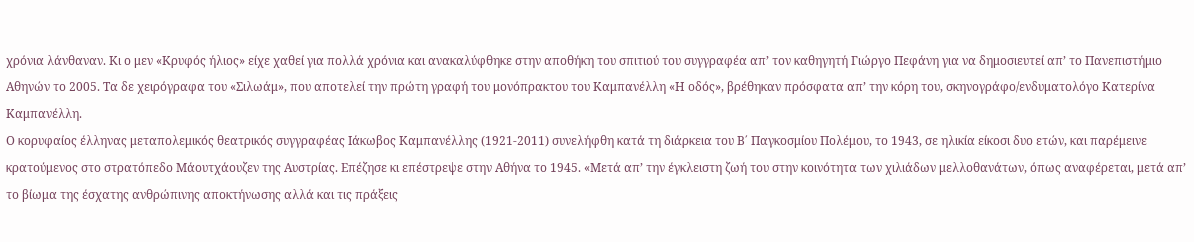χρόνια λάνθαναν. Κι ο μεν «Κρυφός ήλιος» είχε χαθεί για πολλά χρόνια και ανακαλύφθηκε στην αποθήκη του σπιτιού του συγγραφέα απ’ τον καθηγητή Γιώργο Πεφάνη για να δημοσιευτεί απ’ το Πανεπιστήμιο Αθηνών το 2005. Τα δε χειρόγραφα του «Σιλωάμ», που αποτελεί την πρώτη γραφή του μονόπρακτου του Καμπανέλλη «Η οδός», βρέθηκαν πρόσφατα απ’ την κόρη του, σκηνογράφο/ενδυματολόγο Κατερίνα Καμπανέλλη.
Ο κορυφαίος έλληνας μεταπολεμικός θεατρικός συγγραφέας Ιάκωβος Καμπανέλλης (1921-2011) συνελήφθη κατά τη διάρκεια του Β΄ Παγκοσμίου Πολέμου, το 1943, σε ηλικία είκοσι δυο ετών, και παρέμεινε κρατούμενος στο στρατόπεδο Μάουτχάουζεν της Αυστρίας. Επέζησε κι επέστρεψε στην Αθήνα το 1945. «Μετά απ’ την έγκλειστη ζωή του στην κοινότητα των χιλιάδων μελλοθανάτων, όπως αναφέρεται, μετά απ’ το βίωμα της έσχατης ανθρώπινης αποκτήνωσης αλλά και τις πράξεις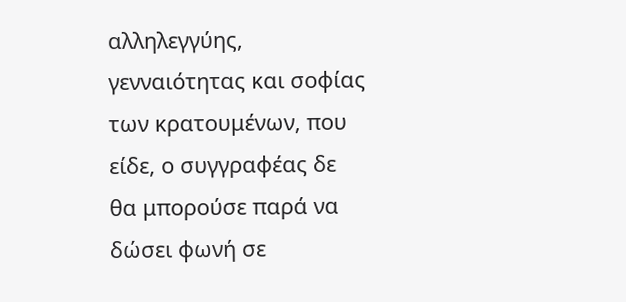αλληλεγγύης, γενναιότητας και σοφίας των κρατουμένων, που είδε, ο συγγραφέας δε θα μπορούσε παρά να δώσει φωνή σε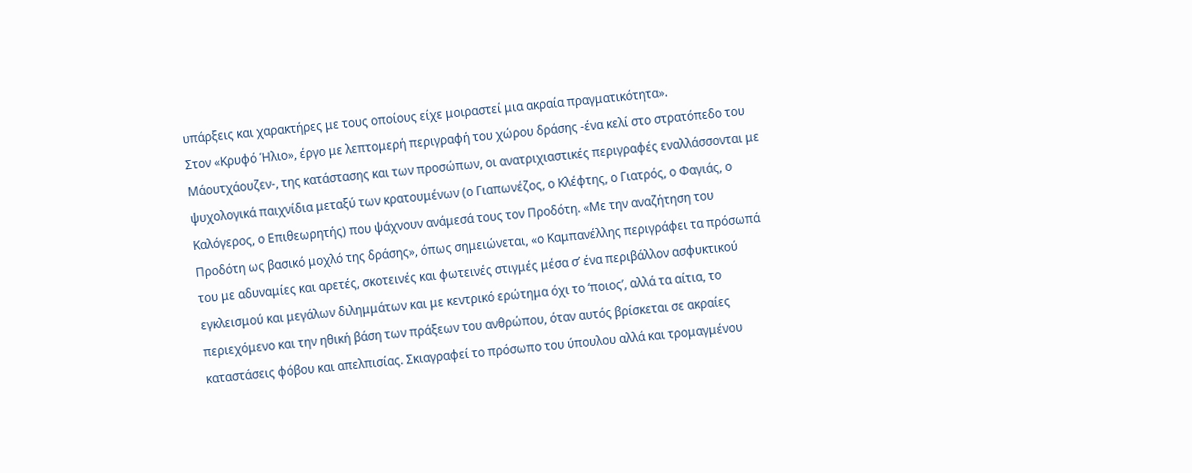υπάρξεις και χαρακτήρες με τους οποίους είχε μοιραστεί μια ακραία πραγματικότητα».
Στον «Κρυφό Ήλιο», έργο με λεπτομερή περιγραφή του χώρου δράσης -ένα κελί στο στρατόπεδο του Μάουτχάουζεν-, της κατάστασης και των προσώπων, οι ανατριχιαστικές περιγραφές εναλλάσσονται με ψυχολογικά παιχνίδια μεταξύ των κρατουμένων (ο Γιαπωνέζος, ο Κλέφτης, ο Γιατρός, ο Φαγιάς, ο Καλόγερος, ο Επιθεωρητής) που ψάχνουν ανάμεσά τους τον Προδότη. «Με την αναζήτηση του Προδότη ως βασικό μοχλό της δράσης», όπως σημειώνεται, «ο Καμπανέλλης περιγράφει τα πρόσωπά του με αδυναμίες και αρετές, σκοτεινές και φωτεινές στιγμές μέσα σ’ ένα περιβάλλον ασφυκτικού εγκλεισμού και μεγάλων διλημμάτων και με κεντρικό ερώτημα όχι το ‘ποιος’, αλλά τα αίτια, το περιεχόμενο και την ηθική βάση των πράξεων του ανθρώπου, όταν αυτός βρίσκεται σε ακραίες καταστάσεις φόβου και απελπισίας. Σκιαγραφεί το πρόσωπο του ύπουλου αλλά και τρομαγμένου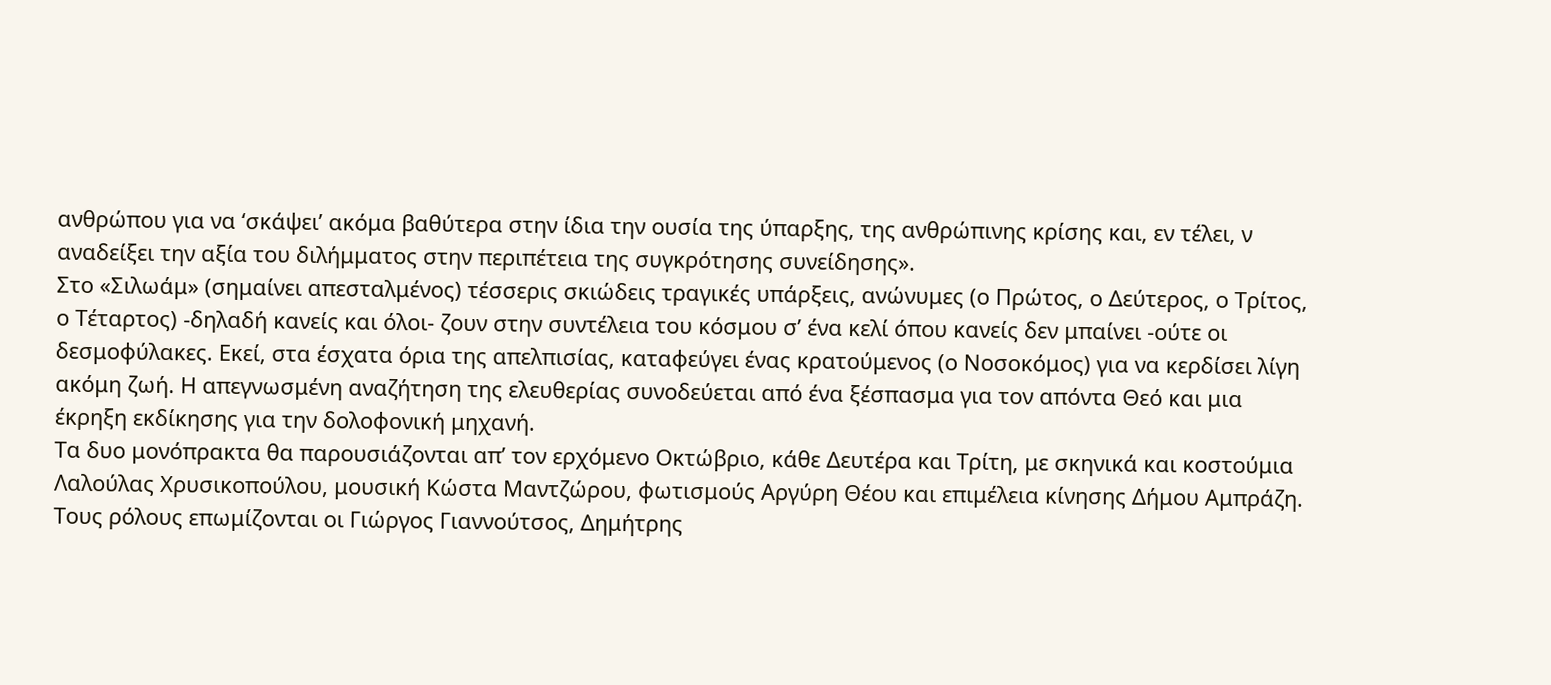ανθρώπου για να ‘σκάψει’ ακόμα βαθύτερα στην ίδια την ουσία της ύπαρξης, της ανθρώπινης κρίσης και, εν τέλει, ν αναδείξει την αξία του διλήμματος στην περιπέτεια της συγκρότησης συνείδησης».
Στο «Σιλωάμ» (σημαίνει απεσταλμένος) τέσσερις σκιώδεις τραγικές υπάρξεις, ανώνυμες (ο Πρώτος, ο Δεύτερος, ο Τρίτος, ο Τέταρτος) -δηλαδή κανείς και όλοι- ζουν στην συντέλεια του κόσμου σ’ ένα κελί όπου κανείς δεν μπαίνει -ούτε οι δεσμοφύλακες. Εκεί, στα έσχατα όρια της απελπισίας, καταφεύγει ένας κρατούμενος (ο Νοσοκόμος) για να κερδίσει λίγη ακόμη ζωή. Η απεγνωσμένη αναζήτηση της ελευθερίας συνοδεύεται από ένα ξέσπασμα για τον απόντα Θεό και μια έκρηξη εκδίκησης για την δολοφονική μηχανή.
Τα δυο μονόπρακτα θα παρουσιάζονται απ’ τον ερχόμενο Οκτώβριο, κάθε Δευτέρα και Τρίτη, με σκηνικά και κοστούμια Λαλούλας Χρυσικοπούλου, μουσική Κώστα Μαντζώρου, φωτισμούς Αργύρη Θέου και επιμέλεια κίνησης Δήμου Αμπράζη.
Τους ρόλους επωμίζονται οι Γιώργος Γιαννούτσος, Δημήτρης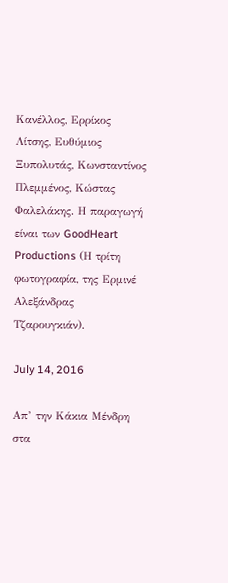Κανέλλος, Ερρίκος Λίτσης, Ευθύμιος Ξυπολυτάς, Κωνσταντίνος Πλεμμένος, Κώστας Φαλελάκης. Η παραγωγή είναι των GoodHeart Productions (Η τρίτη φωτογραφία, της Ερμινέ Αλεξάνδρας Τζαρουγκιάν).

July 14, 2016

Απ’ την Κάκια Μένδρη στα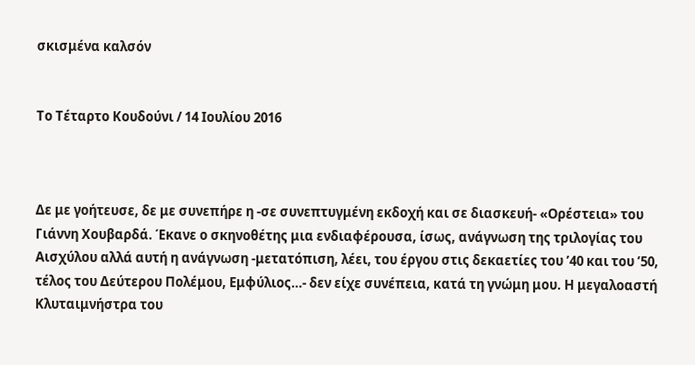σκισμένα καλσόν


Το Τέταρτο Κουδούνι / 14 Ιουλίου 2016



Δε με γοήτευσε, δε με συνεπήρε η -σε συνεπτυγμένη εκδοχή και σε διασκευή- «Ορέστεια» του Γιάννη Χουβαρδά. Έκανε ο σκηνοθέτης μια ενδιαφέρουσα, ίσως, ανάγνωση της τριλογίας του Αισχύλου αλλά αυτή η ανάγνωση -μετατόπιση, λέει, του έργου στις δεκαετίες του ’40 και του ’50, τέλος του Δεύτερου Πολέμου, Εμφύλιος…- δεν είχε συνέπεια, κατά τη γνώμη μου. Η μεγαλοαστή Κλυταιμνήστρα του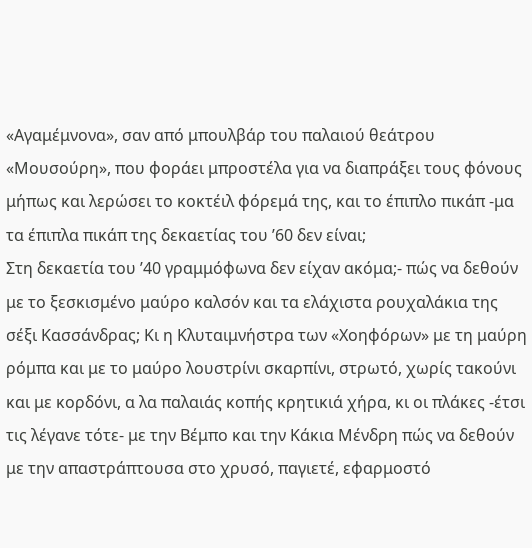«Αγαμέμνονα», σαν από μπουλβάρ του παλαιού θεάτρου «Μουσούρη», που φοράει μπροστέλα για να διαπράξει τους φόνους μήπως και λερώσει το κοκτέιλ φόρεμά της, και το έπιπλο πικάπ -μα τα έπιπλα πικάπ της δεκαετίας του ’60 δεν είναι;
Στη δεκαετία του ’40 γραμμόφωνα δεν είχαν ακόμα;- πώς να δεθούν με το ξεσκισμένο μαύρο καλσόν και τα ελάχιστα ρουχαλάκια της σέξι Κασσάνδρας; Κι η Κλυταιμνήστρα των «Χοηφόρων» με τη μαύρη ρόμπα και με το μαύρο λουστρίνι σκαρπίνι, στρωτό, χωρίς τακούνι και με κορδόνι, α λα παλαιάς κοπής κρητικιά χήρα, κι οι πλάκες -έτσι τις λέγανε τότε- με την Βέμπο και την Κάκια Μένδρη πώς να δεθούν με την απαστράπτουσα στο χρυσό, παγιετέ, εφαρμοστό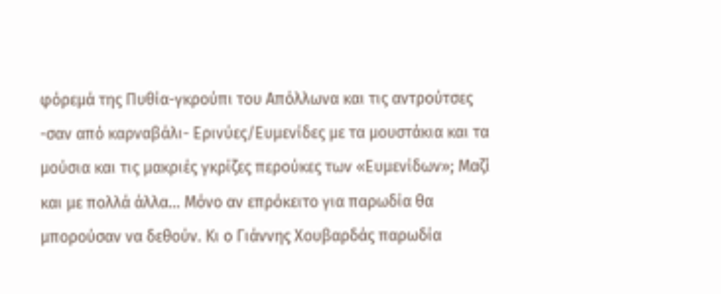φόρεμά της Πυθία-γκρούπι του Απόλλωνα και τις αντρούτσες -σαν από καρναβάλι- Ερινύες/Ευμενίδες με τα μουστάκια και τα μούσια και τις μακριές γκρίζες περούκες των «Ευμενίδων»; Μαζί και με πολλά άλλα... Μόνο αν επρόκειτο για παρωδία θα μπορούσαν να δεθούν. Κι ο Γιάννης Χουβαρδάς παρωδία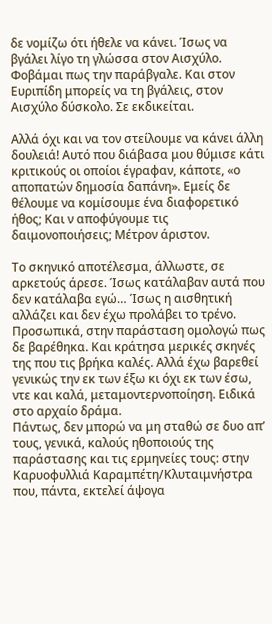δε νομίζω ότι ήθελε να κάνει. Ίσως να βγάλει λίγο τη γλώσσα στον Αισχύλο. Φοβάμαι πως την παράβγαλε. Και στον Ευριπίδη μπορείς να τη βγάλεις, στον Αισχύλο δύσκολο. Σε εκδικείται.

Αλλά όχι και να τον στείλουμε να κάνει άλλη δουλειά! Αυτό που διάβασα μου θύμισε κάτι κριτικούς οι οποίοι έγραφαν, κάποτε, «ο αποπατών δημοσία δαπάνη». Εμείς δε θέλουμε να κομίσουμε ένα διαφορετικό ήθος; Και ν αποφύγουμε τις δαιμονοποιήσεις; Μέτρον άριστον.

Το σκηνικό αποτέλεσμα, άλλωστε, σε αρκετούς άρεσε. Ίσως κατάλαβαν αυτά που δεν κατάλαβα εγώ… Ίσως η αισθητική αλλάζει και δεν έχω προλάβει το τρένο.
Προσωπικά, στην παράσταση ομολογώ πως δε βαρέθηκα. Και κράτησα μερικές σκηνές της που τις βρήκα καλές. Αλλά έχω βαρεθεί γενικώς την εκ των έξω κι όχι εκ των έσω, ντε και καλά, μεταμοντερνοποίηση. Ειδικά στο αρχαίο δράμα.
Πάντως, δεν μπορώ να μη σταθώ σε δυο απ’ τους, γενικά, καλούς ηθοποιούς της παράστασης και τις ερμηνείες τους: στην Καρυοφυλλιά Καραμπέτη/Κλυταιμνήστρα που, πάντα, εκτελεί άψογα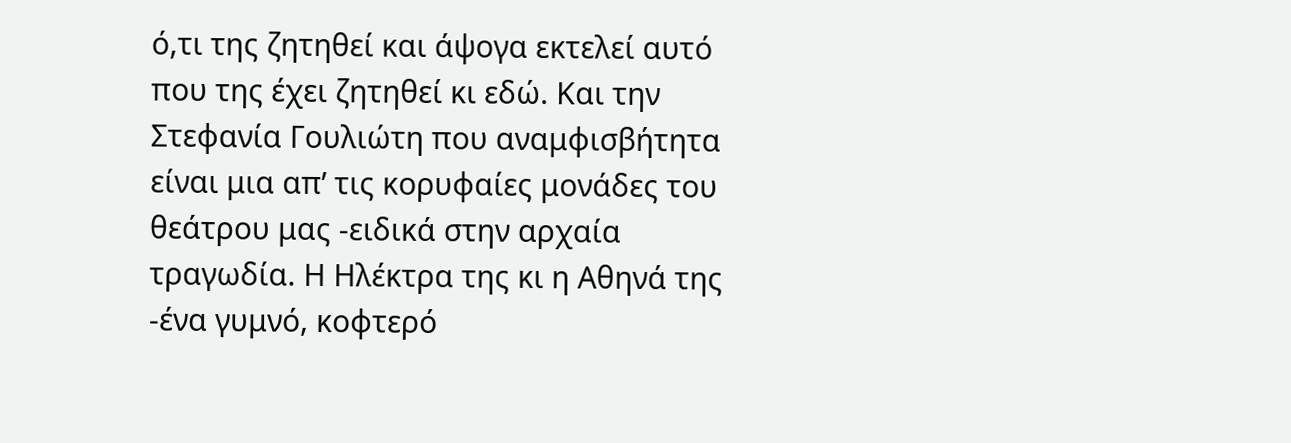ό,τι της ζητηθεί και άψογα εκτελεί αυτό που της έχει ζητηθεί κι εδώ. Και την Στεφανία Γουλιώτη που αναμφισβήτητα είναι μια απ’ τις κορυφαίες μονάδες του θεάτρου μας -ειδικά στην αρχαία τραγωδία. Η Ηλέκτρα της κι η Αθηνά της -ένα γυμνό, κοφτερό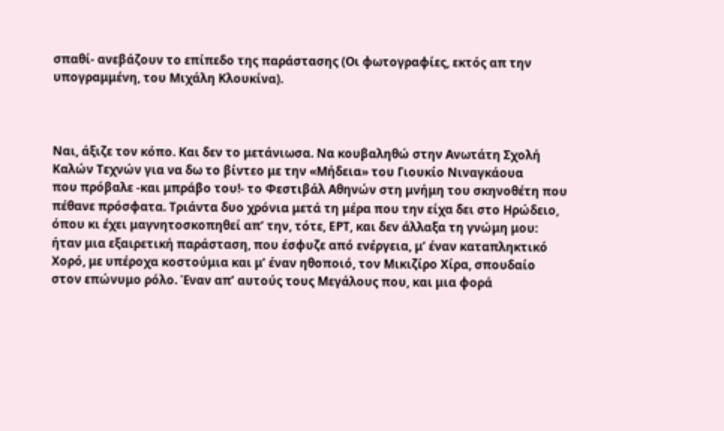σπαθί- ανεβάζουν το επίπεδο της παράστασης (Οι φωτογραφίες, εκτός απ την υπογραμμένη, του Μιχάλη Κλουκίνα).



Ναι, άξιζε τον κόπο. Και δεν το μετάνιωσα. Να κουβαληθώ στην Ανωτάτη Σχολή Καλών Τεχνών για να δω το βίντεο με την «Μήδεια» του Γιουκίο Νιναγκάουα
που πρόβαλε -και μπράβο του!- το Φεστιβάλ Αθηνών στη μνήμη του σκηνοθέτη που πέθανε πρόσφατα. Τριάντα δυο χρόνια μετά τη μέρα που την είχα δει στο Ηρώδειο, όπου κι έχει μαγνητοσκοπηθεί απ’ την, τότε, ΕΡΤ, και δεν άλλαξα τη γνώμη μου: ήταν μια εξαιρετική παράσταση, που έσφυζε από ενέργεια, μ’ έναν καταπληκτικό Χορό, με υπέροχα κοστούμια και μ’ έναν ηθοποιό, τον Μικιζίρο Χίρα, σπουδαίο στον επώνυμο ρόλο. Έναν απ’ αυτούς τους Μεγάλους που, και μια φορά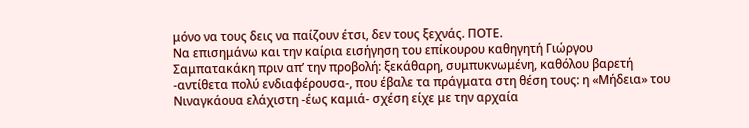μόνο να τους δεις να παίζουν έτσι, δεν τους ξεχνάς. ΠΟΤΕ.
Να επισημάνω και την καίρια εισήγηση του επίκουρου καθηγητή Γιώργου Σαμπατακάκη πριν απ’ την προβολή: ξεκάθαρη, συμπυκνωμένη, καθόλου βαρετή -αντίθετα πολύ ενδιαφέρουσα-, που έβαλε τα πράγματα στη θέση τους: η «Μήδεια» του Νιναγκάουα ελάχιστη -έως καμιά- σχέση είχε με την αρχαία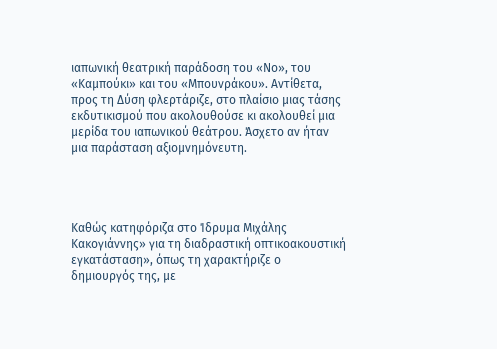ιαπωνική θεατρική παράδοση του «Νο», του «Καμπούκι» και του «Μπουνράκου». Αντίθετα, προς τη Δύση φλερτάριζε, στο πλαίσιο μιας τάσης εκδυτικισμού που ακολουθούσε κι ακολουθεί μια μερίδα του ιαπωνικού θεάτρου. Άσχετο αν ήταν μια παράσταση αξιομνημόνευτη.




Καθώς κατηφόριζα στο Ίδρυμα Μιχάλης Κακογιάννης» για τη διαδραστική οπτικοακουστική εγκατάσταση», όπως τη χαρακτήριζε ο δημιουργός της, με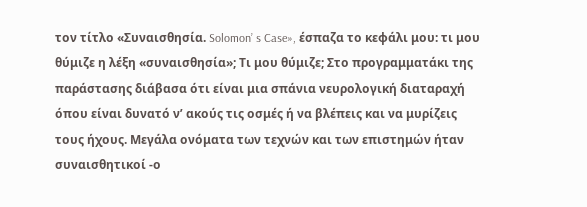τον τίτλο «Συναισθησία. Solomon’ s Case», έσπαζα το κεφάλι μου: τι μου θύμιζε η λέξη «συναισθησία»; Τι μου θύμιζε; Στο προγραμματάκι της παράστασης διάβασα ότι είναι μια σπάνια νευρολογική διαταραχή όπου είναι δυνατό ν’ ακούς τις οσμές ή να βλέπεις και να μυρίζεις τους ήχους. Μεγάλα ονόματα των τεχνών και των επιστημών ήταν συναισθητικοί -ο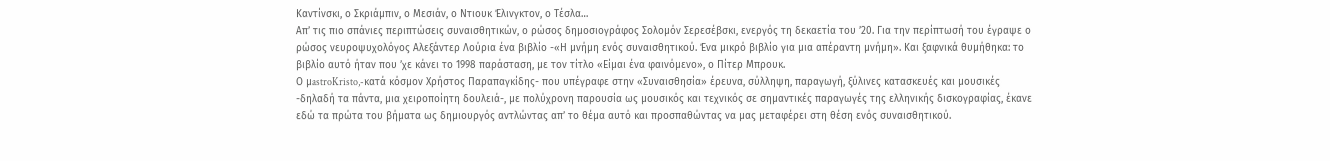Καντίνσκι, ο Σκριάμπιν, ο Μεσιάν, ο Ντιουκ Έλινγκτον, ο Τέσλα…
Απ’ τις πιο σπάνιες περιπτώσεις συναισθητικών, ο ρώσος δημοσιογράφος Σoλομόν Σερεσέβσκι, ενεργός τη δεκαετία του ’20. Για την περίπτωσή του έγραψε ο ρώσος νευροψυχολόγος Αλεξάντερ Λούρια ένα βιβλίο -«Η μνήμη ενός συναισθητικού. Ένα μικρό βιβλίο για μια απέραντη μνήμη». Και ξαφνικά θυμήθηκα: το βιβλίο αυτό ήταν που ’χε κάνει το 1998 παράσταση, με τον τίτλο «Είμαι ένα φαινόμενο», ο Πίτερ Μπρουκ.
Ο μastroKristo,-κατά κόσμον Χρήστος Παραπαγκίδης- που υπέγραφε στην «Συναισθησία» έρευνα, σύλληψη, παραγωγή, ξύλινες κατασκευές και μουσικές -δηλαδή τα πάντα, μια χειροποίητη δουλειά-, με πολύχρονη παρουσία ως μουσικός και τεχνικός σε σημαντικές παραγωγές της ελληνικής δισκογραφίας, έκανε εδώ τα πρώτα του βήματα ως δημιουργός αντλώντας απ’ το θέμα αυτό και προσπαθώντας να μας μεταφέρει στη θέση ενός συναισθητικού.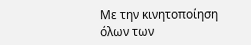Με την κινητοποίηση όλων των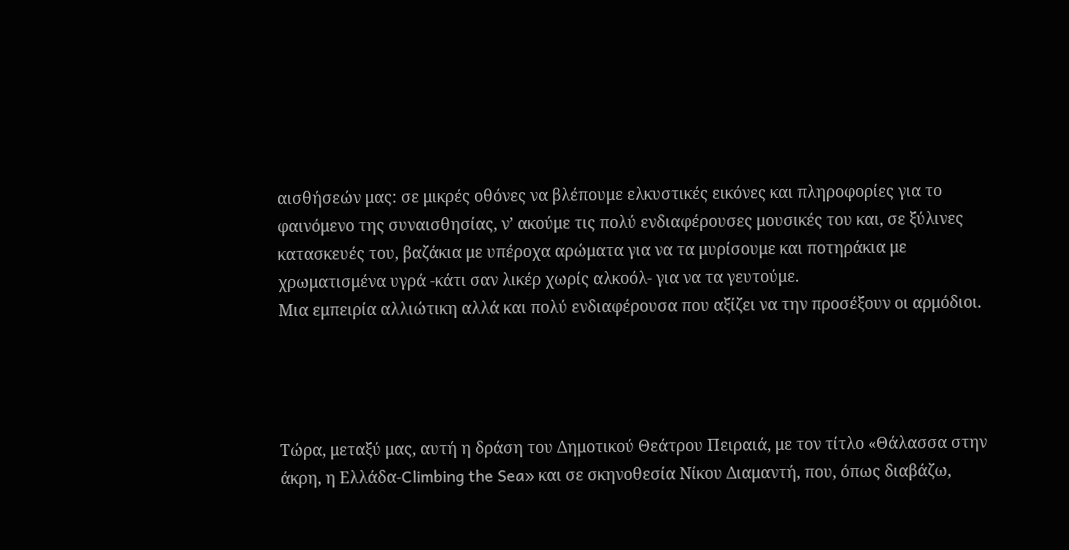αισθήσεών μας: σε μικρές οθόνες να βλέπουμε ελκυστικές εικόνες και πληροφορίες για το φαινόμενο της συναισθησίας, ν’ ακούμε τις πολύ ενδιαφέρουσες μουσικές του και, σε ξύλινες κατασκευές του, βαζάκια με υπέροχα αρώματα για να τα μυρίσουμε και ποτηράκια με χρωματισμένα υγρά -κάτι σαν λικέρ χωρίς αλκοόλ- για να τα γευτούμε.
Μια εμπειρία αλλιώτικη αλλά και πολύ ενδιαφέρουσα που αξίζει να την προσέξουν οι αρμόδιοι.




Τώρα, μεταξύ μας, αυτή η δράση του Δημοτικού Θεάτρου Πειραιά, με τον τίτλο «Θάλασσα στην άκρη, η Ελλάδα-Climbing the Sea» και σε σκηνοθεσία Νίκου Διαμαντή, που, όπως διαβάζω,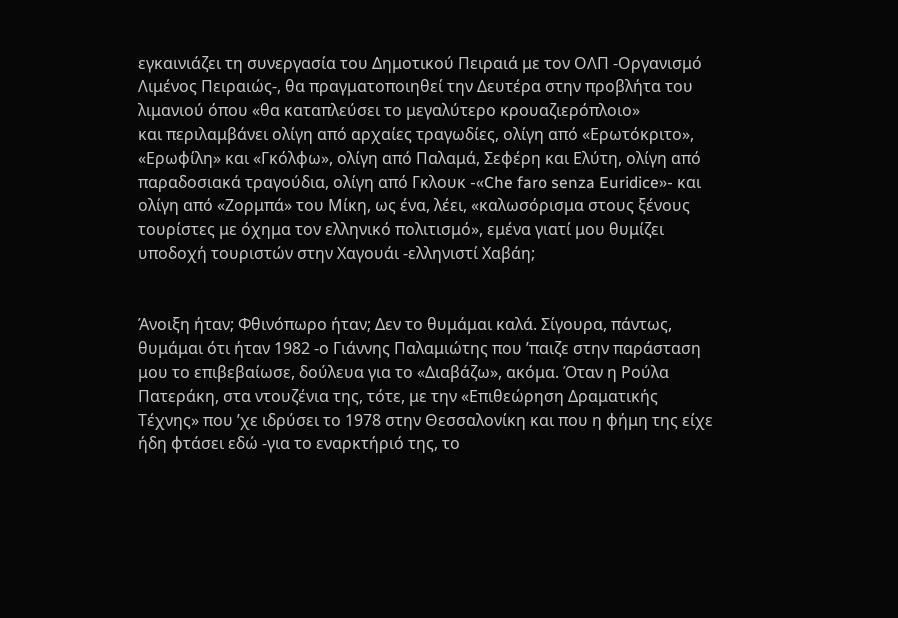εγκαινιάζει τη συνεργασία του Δημοτικού Πειραιά με τον ΟΛΠ -Οργανισμό Λιμένος Πειραιώς-, θα πραγματοποιηθεί την Δευτέρα στην προβλήτα του λιμανιού όπου «θα καταπλεύσει το μεγαλύτερο κρουαζιερόπλοιο»
και περιλαμβάνει ολίγη από αρχαίες τραγωδίες, ολίγη από «Ερωτόκριτο», «Ερωφίλη» και «Γκόλφω», ολίγη από Παλαμά, Σεφέρη και Ελύτη, ολίγη από παραδοσιακά τραγούδια, ολίγη από Γκλουκ -«Che faro senza Euridice»- και ολίγη από «Ζορμπά» του Μίκη, ως ένα, λέει, «καλωσόρισμα στους ξένους τουρίστες με όχημα τον ελληνικό πολιτισμό», εμένα γιατί μου θυμίζει υποδοχή τουριστών στην Χαγουάι -ελληνιστί Χαβάη;


Άνοιξη ήταν; Φθινόπωρο ήταν; Δεν το θυμάμαι καλά. Σίγουρα, πάντως, θυμάμαι ότι ήταν 1982 -ο Γιάννης Παλαμιώτης που ’παιζε στην παράσταση μου το επιβεβαίωσε, δούλευα για το «Διαβάζω», ακόμα. Όταν η Ρούλα Πατεράκη, στα ντουζένια της, τότε, με την «Επιθεώρηση Δραματικής Τέχνης» που ’χε ιδρύσει το 1978 στην Θεσσαλονίκη και που η φήμη της είχε ήδη φτάσει εδώ -για το εναρκτήριό της, το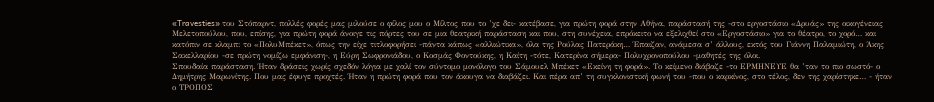«Travesties» του Στόπαρντ, πολλές φορές μας μιλούσε ο φίλος μου ο Μίλτος που το ’χε δει- κατέβασε, για πρώτη φορά στην Αθήνα, παράστασή της -στο εργοστάσιο «Δρυάς» της οικογένειας Μελετοπούλου, που, επίσης, για πρώτη φορά άνοιγε τις πόρτες του σε μια θεατρική παράσταση και που, στη συνέχεια, επρόκειτο να εξελιχθεί στο «Εργοστάσιο» για το θέατρο, το χορό… και κατόπιν σε κλαμπ: το «ΠολυΜπέκετ», όπως την είχε τιτλοφορήσει -πάντα κάπως «αλλιώτικα», όλα της Ρούλας Πατεράκη… Έπαιζαν, ανάμεσα σ’ άλλους, εκτός του Γιάννη Παλαμιώτη, ο Άκης Σακελλαρίου -σε πρώτη νομίζω εμφάνιση-, η Εύρη Σωφρονιάδου, ο Κοσμάς Φοντούκης, η Καίτη -τότε, Κατερίνα σήμερα- Πολυχρονοπούλου -μαθητές της όλοι.
Σπουδαία παράσταση. Ήταν δράσεις χωρίς σχεδόν λόγια με χαλί τον σύντομο μονόλογο του Σάμουελ Μπέκετ «Εκείνη τη φορά». Το κείμενο διάβαζε -το ΕΡΜΗΝΕΥΕ θα ’ταν το πιο σωστό- ο Δημήτρης Μαρωνίτης. Που μας έφυγε προχτές. Ήταν η πρώτη φορά που τον άκουγα να διαβάζει. Και πέρα απ’ τη συγκλονιστική φωνή του -που ο καρκίνος, στο τέλος, δεν της χαρίστηκε… - ήταν ο ΤΡΟΠΟΣ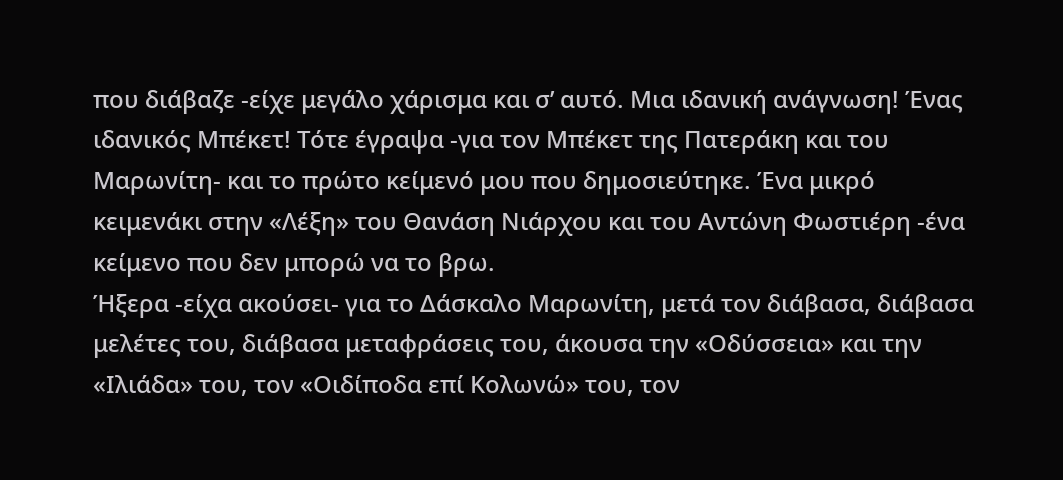που διάβαζε -είχε μεγάλο χάρισμα και σ’ αυτό. Μια ιδανική ανάγνωση! Ένας ιδανικός Μπέκετ! Τότε έγραψα -για τον Μπέκετ της Πατεράκη και του Μαρωνίτη- και το πρώτο κείμενό μου που δημοσιεύτηκε. Ένα μικρό κειμενάκι στην «Λέξη» του Θανάση Νιάρχου και του Αντώνη Φωστιέρη -ένα κείμενο που δεν μπορώ να το βρω.
Ήξερα -είχα ακούσει- για το Δάσκαλο Μαρωνίτη, μετά τον διάβασα, διάβασα μελέτες του, διάβασα μεταφράσεις του, άκουσα την «Οδύσσεια» και την «Ιλιάδα» του, τον «Οιδίποδα επί Κολωνώ» του, τον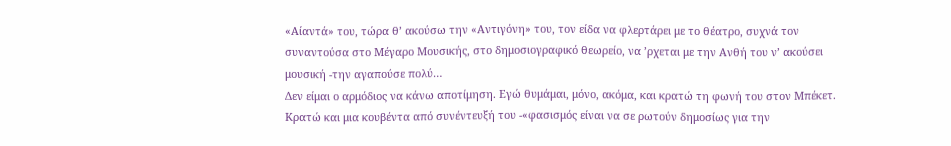«Αίαντά» του, τώρα θ’ ακούσω την «Αντιγόνη» του, τον είδα να φλερτάρει με το θέατρο, συχνά τον συναντούσα στο Μέγαρο Μουσικής, στο δημοσιογραφικό θεωρείο, να ’ρχεται με την Ανθή του ν’ ακούσει μουσική -την αγαπούσε πολύ…
Δεν είμαι ο αρμόδιος να κάνω αποτίμηση. Εγώ θυμάμαι, μόνο, ακόμα, και κρατώ τη φωνή του στον Μπέκετ. Κρατώ και μια κουβέντα από συνέντευξή του -«φασισμός είναι να σε ρωτούν δημοσίως για την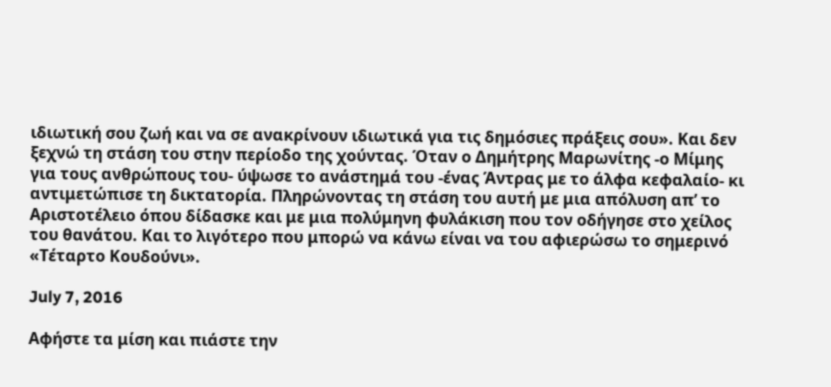ιδιωτική σου ζωή και να σε ανακρίνουν ιδιωτικά για τις δημόσιες πράξεις σου». Και δεν ξεχνώ τη στάση του στην περίοδο της χούντας. Όταν ο Δημήτρης Μαρωνίτης -ο Μίμης για τους ανθρώπους του- ύψωσε το ανάστημά του -ένας Άντρας με το άλφα κεφαλαίο- κι αντιμετώπισε τη δικτατορία. Πληρώνοντας τη στάση του αυτή με μια απόλυση απ’ το Αριστοτέλειο όπου δίδασκε και με μια πολύμηνη φυλάκιση που τον οδήγησε στο χείλος του θανάτου. Και το λιγότερο που μπορώ να κάνω είναι να του αφιερώσω το σημερινό «Τέταρτο Κουδούνι».

July 7, 2016

Αφήστε τα μίση και πιάστε την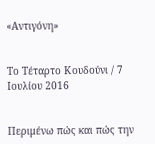«Αντιγόνη»


Το Τέταρτο Κουδούνι / 7 Ιουλίου 2016


Περιμένω πώς και πώς την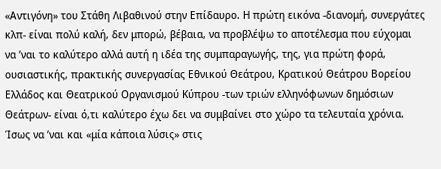«Αντιγόνη» του Στάθη Λιβαθινού στην Επίδαυρο. Η πρώτη εικόνα -διανομή, συνεργάτες κλπ- είναι πολύ καλή, δεν μπορώ, βέβαια, να προβλέψω το αποτέλεσμα που εύχομαι να ’ναι το καλύτερο αλλά αυτή η ιδέα της συμπαραγωγής, της, για πρώτη φορά, ουσιαστικής, πρακτικής συνεργασίας Εθνικού Θεάτρου, Κρατικού Θεάτρου Βορείου Ελλάδος και Θεατρικού Οργανισμού Κύπρου -των τριών ελληνόφωνων δημόσιων Θεάτρων- είναι ό,τι καλύτερο έχω δει να συμβαίνει στο χώρο τα τελευταία χρόνια. Ίσως να ’ναι και «μία κάποια λύσις» στις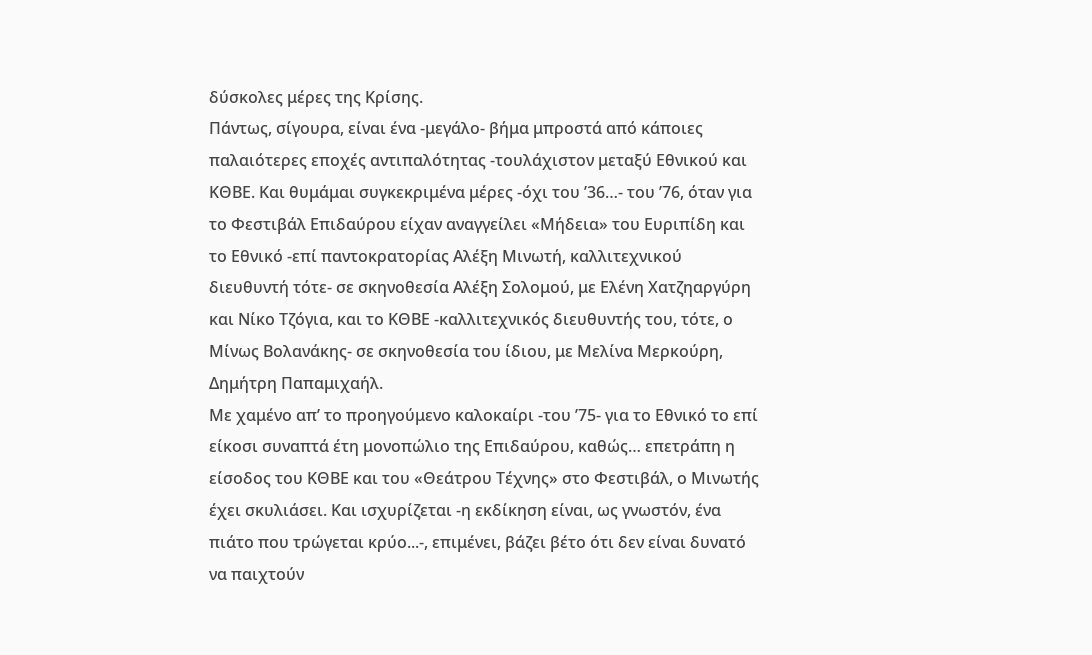δύσκολες μέρες της Κρίσης.
Πάντως, σίγουρα, είναι ένα -μεγάλο- βήμα μπροστά από κάποιες παλαιότερες εποχές αντιπαλότητας -τουλάχιστον μεταξύ Εθνικού και ΚΘΒΕ. Και θυμάμαι συγκεκριμένα μέρες -όχι του ’36…- του ’76, όταν για το Φεστιβάλ Επιδαύρου είχαν αναγγείλει «Μήδεια» του Ευριπίδη και το Εθνικό -επί παντοκρατορίας Αλέξη Μινωτή, καλλιτεχνικού διευθυντή τότε- σε σκηνοθεσία Αλέξη Σολομού, με Ελένη Χατζηαργύρη και Νίκο Τζόγια, και το ΚΘΒΕ -καλλιτεχνικός διευθυντής του, τότε, ο Μίνως Βολανάκης- σε σκηνοθεσία του ίδιου, με Μελίνα Μερκούρη, Δημήτρη Παπαμιχαήλ.
Με χαμένο απ’ το προηγούμενο καλοκαίρι -του ’75- για το Εθνικό το επί είκοσι συναπτά έτη μονοπώλιο της Επιδαύρου, καθώς… επετράπη η είσοδος του ΚΘΒΕ και του «Θεάτρου Τέχνης» στο Φεστιβάλ, ο Μινωτής έχει σκυλιάσει. Και ισχυρίζεται -η εκδίκηση είναι, ως γνωστόν, ένα πιάτο που τρώγεται κρύο...-, επιμένει, βάζει βέτο ότι δεν είναι δυνατό να παιχτούν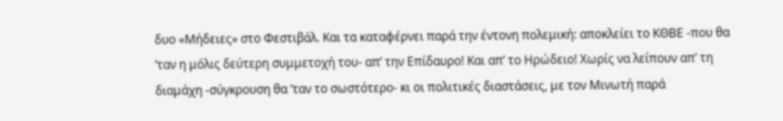δυο «Μήδειες» στο Φεστιβάλ. Και τα καταφέρνει παρά την έντονη πολεμική: αποκλείει το ΚΘΒΕ -που θα ’ταν η μόλις δεύτερη συμμετοχή του- απ’ την Επίδαυρο! Και απ’ το Ηρώδειο! Χωρίς να λείπουν απ’ τη διαμάχη -σύγκρουση θα ’ταν το σωστότερο- κι οι πολιτικές διαστάσεις, με τον Μινωτή παρά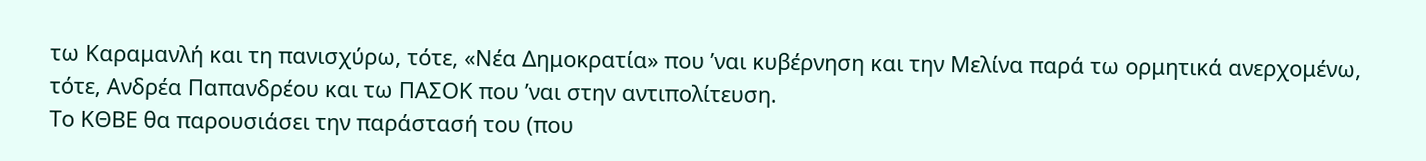τω Καραμανλή και τη πανισχύρω, τότε, «Νέα Δημοκρατία» που ’ναι κυβέρνηση και την Μελίνα παρά τω ορμητικά ανερχομένω, τότε, Ανδρέα Παπανδρέου και τω ΠΑΣΟΚ που ’ναι στην αντιπολίτευση.
Το ΚΘΒΕ θα παρουσιάσει την παράστασή του (που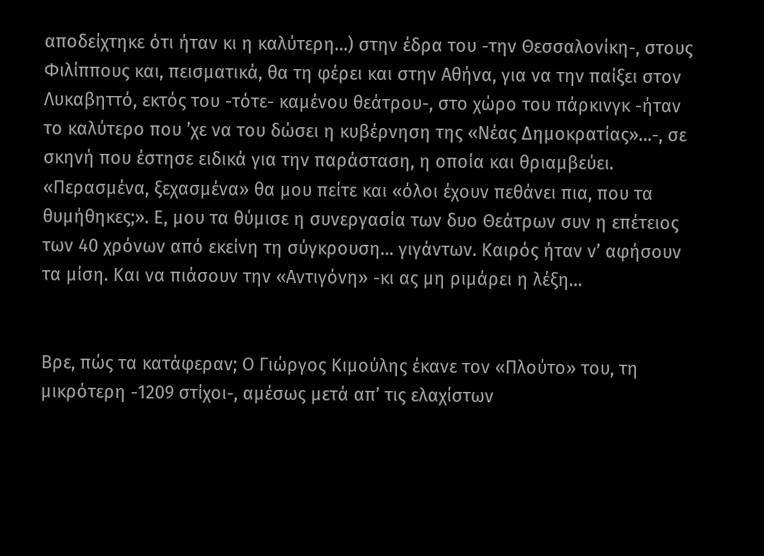αποδείχτηκε ότι ήταν κι η καλύτερη…) στην έδρα του -την Θεσσαλονίκη-, στους Φιλίππους και, πεισματικά, θα τη φέρει και στην Αθήνα, για να την παίξει στον Λυκαβηττό, εκτός του -τότε- καμένου θεάτρου-, στο χώρο του πάρκινγκ -ήταν το καλύτερο που ’χε να του δώσει η κυβέρνηση της «Νέας Δημοκρατίας»…-, σε σκηνή που έστησε ειδικά για την παράσταση, η οποία και θριαμβεύει.
«Περασμένα, ξεχασμένα» θα μου πείτε και «όλοι έχουν πεθάνει πια, που τα θυμήθηκες;». Ε, μου τα θύμισε η συνεργασία των δυο Θεάτρων συν η επέτειος των 40 χρόνων από εκείνη τη σύγκρουση… γιγάντων. Καιρός ήταν ν’ αφήσουν τα μίση. Και να πιάσουν την «Αντιγόνη» -κι ας μη ριμάρει η λέξη…


Βρε, πώς τα κατάφεραν; Ο Γιώργος Κιμούλης έκανε τον «Πλούτο» του, τη μικρότερη -1209 στίχοι-, αμέσως μετά απ’ τις ελαχίστων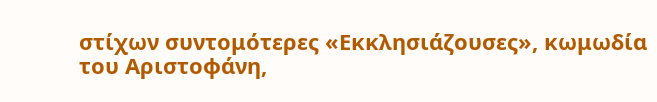στίχων συντομότερες «Εκκλησιάζουσες», κωμωδία του Αριστοφάνη,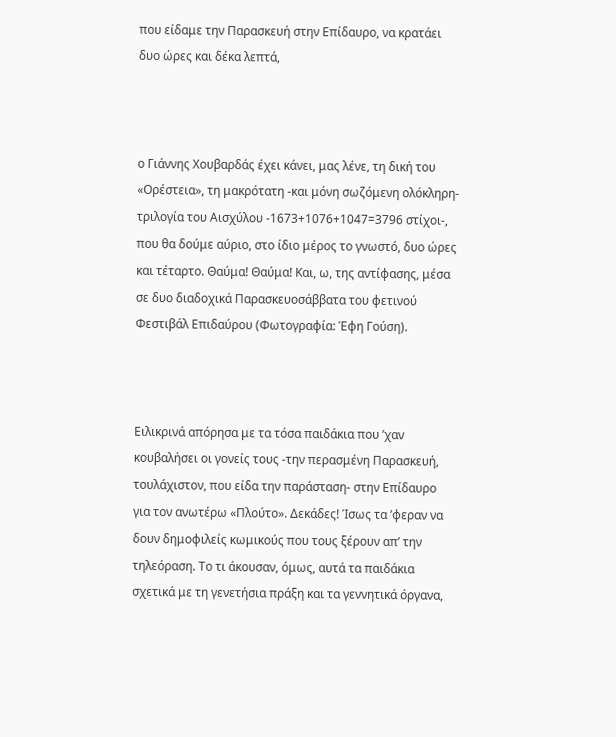που είδαμε την Παρασκευή στην Επίδαυρο, να κρατάει δυο ώρες και δέκα λεπτά,



ο Γιάννης Χουβαρδάς έχει κάνει, μας λένε, τη δική του «Ορέστεια», τη μακρότατη -και μόνη σωζόμενη ολόκληρη- τριλογία του Αισχύλου -1673+1076+1047=3796 στίχοι-, που θα δούμε αύριο, στο ίδιο μέρος το γνωστό, δυο ώρες και τέταρτο. Θαύμα! Θαύμα! Και, ω, της αντίφασης, μέσα σε δυο διαδοχικά Παρασκευοσάββατα του φετινού Φεστιβάλ Επιδαύρου (Φωτογραφία: Έφη Γούση).



Ειλικρινά απόρησα με τα τόσα παιδάκια που ’χαν κουβαλήσει οι γονείς τους -την περασμένη Παρασκευή, τουλάχιστον, που είδα την παράσταση- στην Επίδαυρο για τον ανωτέρω «Πλούτο». Δεκάδες! Ίσως τα ’φεραν να δουν δημοφιλείς κωμικούς που τους ξέρουν απ’ την τηλεόραση. Το τι άκουσαν, όμως, αυτά τα παιδάκια σχετικά με τη γενετήσια πράξη και τα γεννητικά όργανα,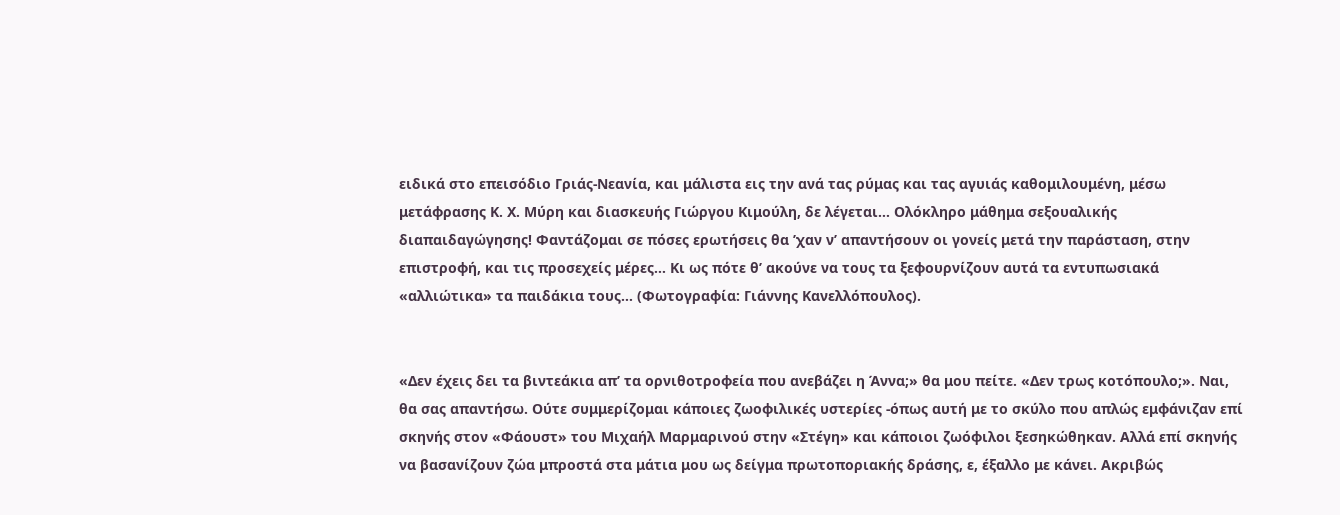ειδικά στο επεισόδιο Γριάς-Νεανία, και μάλιστα εις την ανά τας ρύμας και τας αγυιάς καθομιλουμένη, μέσω μετάφρασης Κ. Χ. Μύρη και διασκευής Γιώργου Κιμούλη, δε λέγεται… Ολόκληρο μάθημα σεξουαλικής διαπαιδαγώγησης! Φαντάζομαι σε πόσες ερωτήσεις θα ’χαν ν’ απαντήσουν οι γονείς μετά την παράσταση, στην επιστροφή, και τις προσεχείς μέρες… Κι ως πότε θ’ ακούνε να τους τα ξεφουρνίζουν αυτά τα εντυπωσιακά «αλλιώτικα» τα παιδάκια τους… (Φωτογραφία: Γιάννης Κανελλόπουλος).


«Δεν έχεις δει τα βιντεάκια απ’ τα ορνιθοτροφεία που ανεβάζει η Άννα;» θα μου πείτε. «Δεν τρως κοτόπουλο;». Ναι, θα σας απαντήσω. Ούτε συμμερίζομαι κάποιες ζωοφιλικές υστερίες -όπως αυτή με το σκύλο που απλώς εμφάνιζαν επί σκηνής στον «Φάουστ» του Μιχαήλ Μαρμαρινού στην «Στέγη» και κάποιοι ζωόφιλοι ξεσηκώθηκαν. Αλλά επί σκηνής να βασανίζουν ζώα μπροστά στα μάτια μου ως δείγμα πρωτοποριακής δράσης, ε, έξαλλο με κάνει. Ακριβώς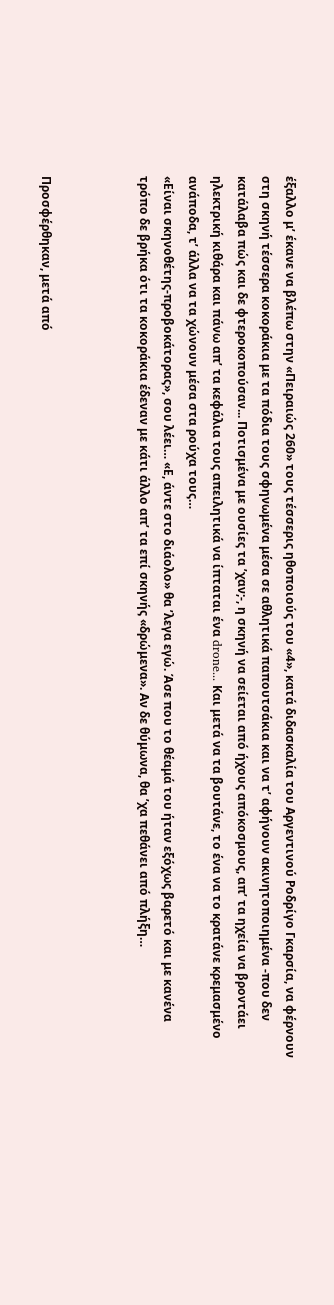έξαλλο μ’ έκανε να βλέπω στην «Πειραιώς 260» τους τέσσερις ηθοποιούς του «4», κατά διδασκαλία του Αργεντινού Ροδρίγο Γκαρσία, να φέρνουν στη σκηνή τέσσερα κοκοράκια με τα πόδια τους σφηνωμένα μέσα σε αθλητικά παπουτσάκια και να τ’ αφήνουν ακινητοποιημένα -που δεν κατάλαβα πώς και δε φτεροκοπούσαν... Ποτισμένα με ουσίες τα ’χαν;-, η σκηνή να σείεται από ήχους απόκοσμους, απ’ τα ηχεία να βροντάει ηλεκτρική κιθάρα και πάνω απ’ τα κεφάλια τους απειλητικά να ίπταται ένα drone... Και μετά να τα βουτάνε, το ένα να το κρατάνε κρεμασμένο ανάποδα, τ’ άλλα να τα χώνουν μέσα στα ρούχα τους…
«Είναι σκηνοθέτης-προβοκάτορας», σου λέει… «Ε, άντε στο διάολο» θα ’λεγα εγώ. Άσε που το θέαμά του ήταν εξόχως βαρετό και με κανένα τρόπο δε βρήκα ότι τα κοκοράκια έδεναν με κάτι άλλο απ’ τα επί σκηνής «δρώμενα». Αν δε θύμωνα, θα ’χα πεθάνει από πλήξη…



Προσφέρθηκαν, μετά από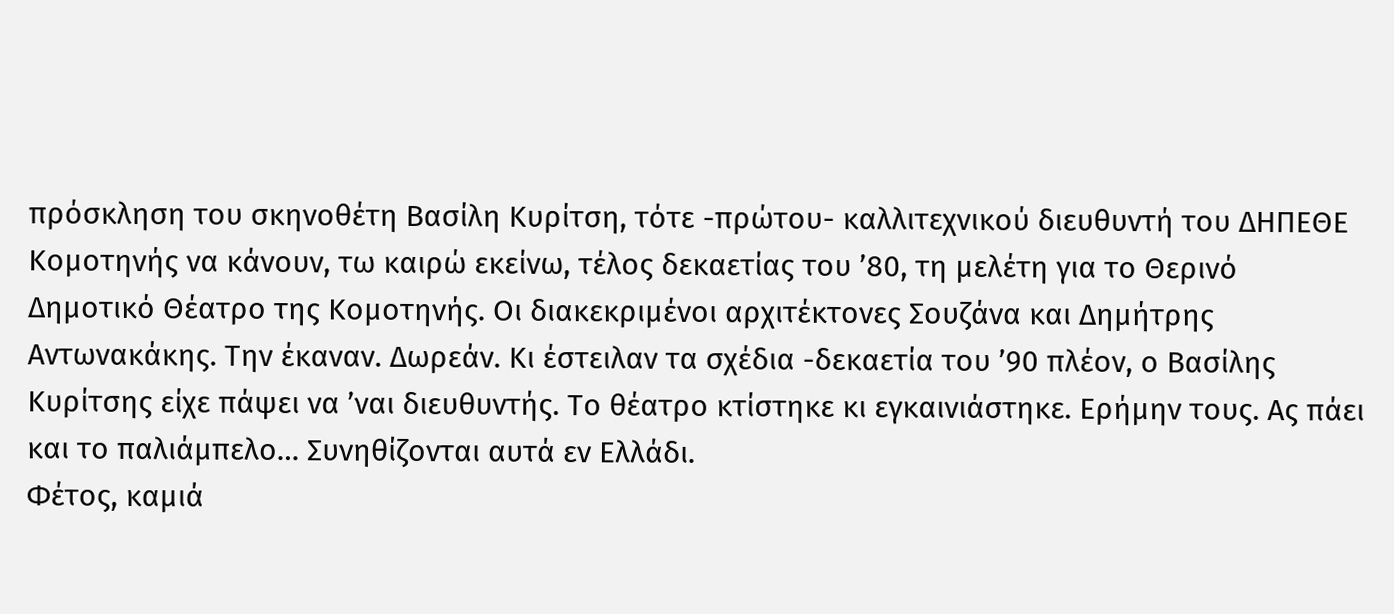πρόσκληση του σκηνοθέτη Βασίλη Κυρίτση, τότε -πρώτου- καλλιτεχνικού διευθυντή του ΔΗΠΕΘΕ Κομοτηνής να κάνουν, τω καιρώ εκείνω, τέλος δεκαετίας του ’80, τη μελέτη για το Θερινό Δημοτικό Θέατρο της Κομοτηνής. Οι διακεκριμένοι αρχιτέκτονες Σουζάνα και Δημήτρης Αντωνακάκης. Την έκαναν. Δωρεάν. Κι έστειλαν τα σχέδια -δεκαετία του ’90 πλέον, ο Βασίλης Κυρίτσης είχε πάψει να ’ναι διευθυντής. Το θέατρο κτίστηκε κι εγκαινιάστηκε. Ερήμην τους. Ας πάει και το παλιάμπελο… Συνηθίζονται αυτά εν Ελλάδι.
Φέτος, καμιά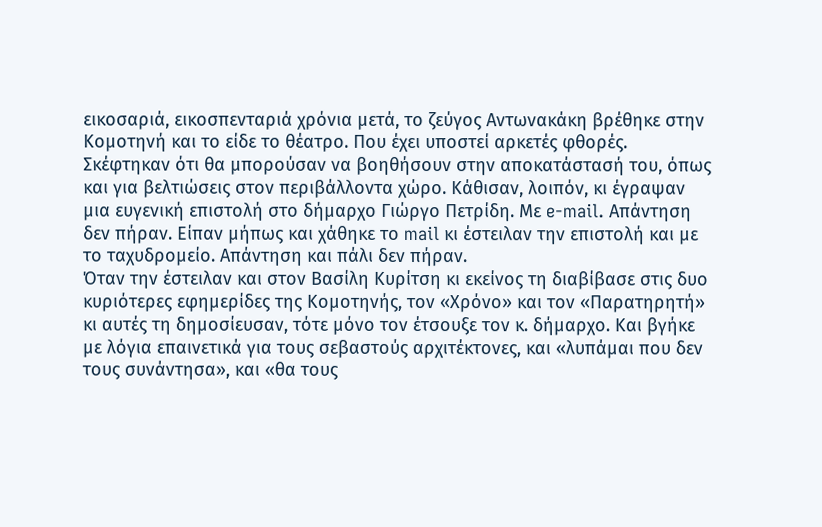εικοσαριά, εικοσπενταριά χρόνια μετά, το ζεύγος Αντωνακάκη βρέθηκε στην Κομοτηνή και το είδε το θέατρο. Που έχει υποστεί αρκετές φθορές. Σκέφτηκαν ότι θα μπορούσαν να βοηθήσουν στην αποκατάστασή του, όπως και για βελτιώσεις στον περιβάλλοντα χώρο. Κάθισαν, λοιπόν, κι έγραψαν μια ευγενική επιστολή στο δήμαρχο Γιώργο Πετρίδη. Με e-mail. Απάντηση δεν πήραν. Είπαν μήπως και χάθηκε το mail κι έστειλαν την επιστολή και με το ταχυδρομείο. Απάντηση και πάλι δεν πήραν.
Όταν την έστειλαν και στον Βασίλη Κυρίτση κι εκείνος τη διαβίβασε στις δυο κυριότερες εφημερίδες της Κομοτηνής, τον «Χρόνο» και τον «Παρατηρητή» κι αυτές τη δημοσίευσαν, τότε μόνο τον έτσουξε τον κ. δήμαρχο. Και βγήκε με λόγια επαινετικά για τους σεβαστούς αρχιτέκτονες, και «λυπάμαι που δεν τους συνάντησα», και «θα τους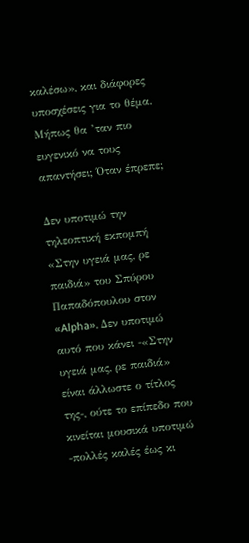καλέσω», και διάφορες υποσχέσεις για το θέμα. Μήπως θα ’ταν πιο ευγενικό να τους απαντήσει; Όταν έπρεπε;

Δεν υποτιμώ την τηλεοπτική εκπομπή «Στην υγειά μας, ρε παιδιά» του Σπύρου Παπαδόπουλου στον «Alpha». Δεν υποτιμώ αυτό που κάνει -«Στην υγειά μας, ρε παιδιά» είναι άλλωστε ο τίτλος της-, ούτε το επίπεδο που κινείται μουσικά υποτιμώ -πολλές καλές έως κι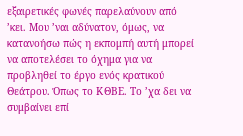εξαιρετικές φωνές παρελαύνουν από ’κει. Μου ’ναι αδύνατον, όμως, να κατανοήσω πώς η εκπομπή αυτή μπορεί να αποτελέσει το όχημα για να προβληθεί το έργο ενός κρατικού Θεάτρου. Όπως το ΚΘΒΕ. Το ’χα δει να συμβαίνει επί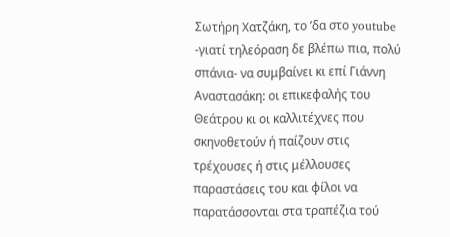Σωτήρη Χατζάκη, το ’δα στο youtube -γιατί τηλεόραση δε βλέπω πια, πολύ σπάνια- να συμβαίνει κι επί Γιάννη Αναστασάκη: οι επικεφαλής του Θεάτρου κι οι καλλιτέχνες που σκηνοθετούν ή παίζουν στις τρέχουσες ή στις μέλλουσες παραστάσεις του και φίλοι να παρατάσσονται στα τραπέζια τού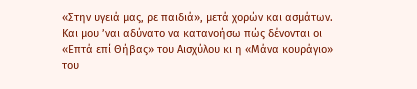«Στην υγειά μας, ρε παιδιά», μετά χορών και ασμάτων.
Και μου ’ναι αδύνατο να κατανοήσω πώς δένονται οι «Επτά επί Θήβας» του Αισχύλου κι η «Μάνα κουράγιο» του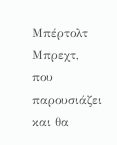Μπέρτολτ Μπρεχτ, που παρουσιάζει και θα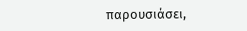παρουσιάσει,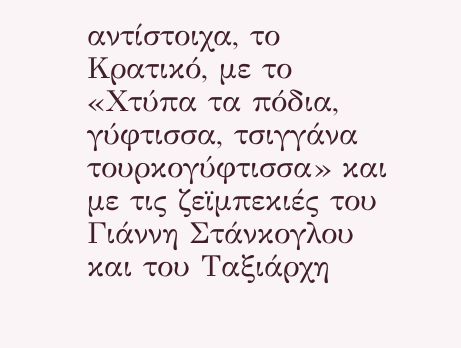αντίστοιχα, το Κρατικό, με το «Χτύπα τα πόδια, γύφτισσα, τσιγγάνα τουρκογύφτισσα» και με τις ζεϊμπεκιές του Γιάννη Στάνκογλου και του Ταξιάρχη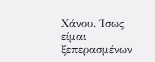Χάνου. Ίσως είμαι ξεπερασμένων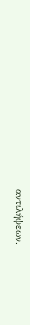αντιλήψεων.